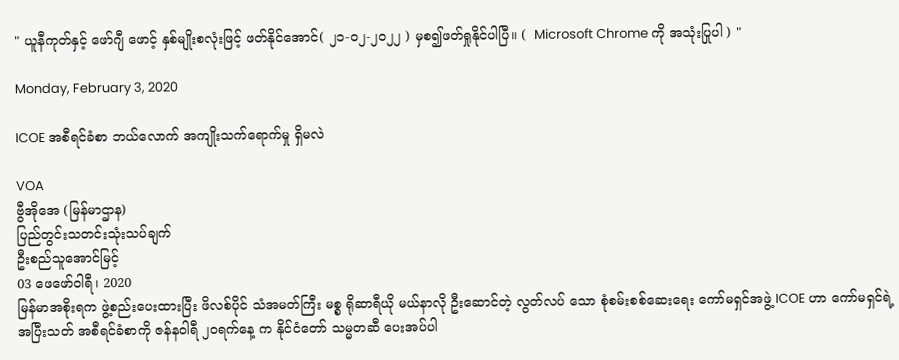" ယူနီကုတ်နှင့် ဖော်ဂျီ ဖောင့် နှစ်မျိုးစလုံးဖြင့် ဖတ်နိုင်အောင်( ၂၁-၀၂-၂၀၂၂ ) မှစ၍ဖတ်ရှုနိုင်ပါပြီ။ (  Microsoft Chrome ကို အသုံးပြုပါ ) "

Monday, February 3, 2020

ICOE အစီရင်ခံစာ ဘယ်လောက် အကျိုးသက်ရောက်မှု ရှိမလဲ

VOA
ဗွီအိုအေ (မြန်မာဌာန)
ပြည်တွင်းသတင်းသုံးသပ်ချက်
ဦးစည်သူအောင်မြင့်
03 ဖေဖော်ဝါရီ၊ 2020
မြန်မာအစိုးရက ဖွဲ့စည်းပေးထားပြီး ဖိလစ်ပိုင် သံအမတ်ကြီး မစ္စ ရိုဆာရီယို မယ်နာလို ဦးဆောင်တဲ့ လွတ်လပ် သော စုံစမ်းစစ်ဆေးရေး ကော်မရှင်အဖွဲ့ ICOE ဟာ ကော်မရှင်ရဲ့ အပြီးသတ် အစီရင်ခံစာကို ဇန်နဝါရီ ၂၀ရက်နေ့ က နိုင်ငံတော် သမ္မတဆီ ပေးအပ်ပါ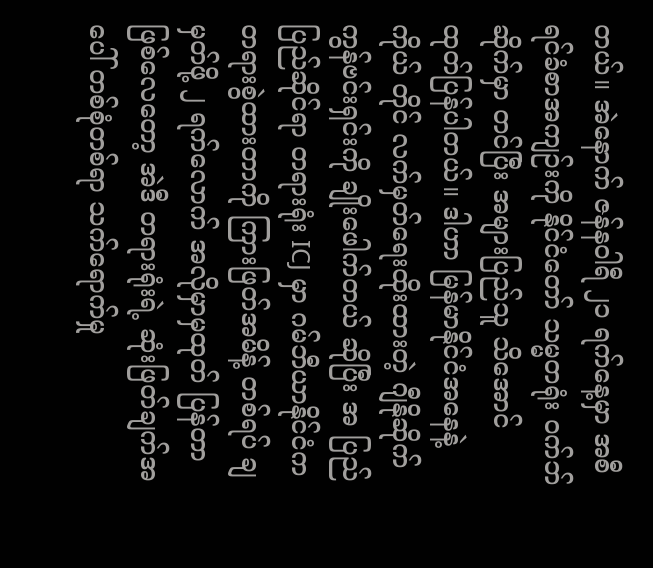တယ်။ အဲနောက် ဇန်နဝါရီ ၂၁ ရက်နေ့မှာ အစီရင်ခံစာအကျဉ်းကို နိုင်ငံတော် သမ္မတရုံး ဝက်ဘ်ဆိုက်မှာ တင်ပြီး အများပြည်သူ သိအောင် ထုတ်ပြန်ပါတယ်။ ဒါဟာ မြန်မာနိုင်ငံအနေနဲ့ ကိုယ် တိုင် လက်မှတ်ရေးထိုးထားတဲ့ ဂျီနိုဆိုက် ကွန်ဗင်းရှင်းကို ချိုးဖေါက်တယ် ဆိုပြီး အ ပြည်ပြည်ဆိုင်ရာ တရားရုံး ICJ မှာ ဂမ်ဘီယာနိုင်ငံက တရားစွဲထားတာကို ကြားဖြတ်အမိန့် တစ်ရပ် ချမှတ်ဖို့ ၂ ရက်လောက် အလိုမှာမှထုတ် ပြန်တာ ဖြစ်လေတော့ အဲဒီ တရားရုံးရဲ့ ဆုံးဖြတ်ချက်အပေါ် တစ်စုံတစ်ရာ သက်ရောက်မှု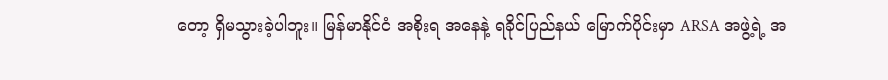တော့ ရှိမသွားခဲ့ပါဘူး။ မြန်မာနိုင်ငံ အစိုးရ အနေနဲ့ ရခိုင်ပြည်နယ် မြောက်ပိုင်းမှာ ARSA အဖွဲ့ရဲ့ အ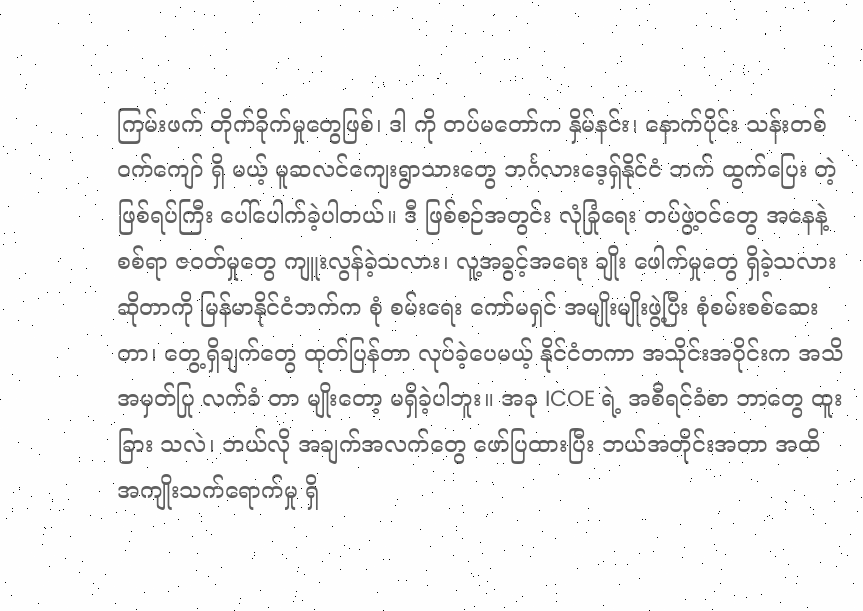ကြမ်းဖက် တိုက်ခိုက်မှုတွေဖြစ်၊ ဒါ ကို တပ်မတော်က နှိမ်နင်း၊ နောက်ပိုင်း သန်းတစ်ဝက်ကျော် ရှိ မယ့် မူဆလင်ကျေးရွာသားတွေ ဘင်္ဂလားဒေ့ရှ်နိုင်ငံ ဘက် ထွက်ပြေး တဲ့ ဖြစ်ရပ်ကြီး ပေါ်ပေါက်ခဲ့ပါတယ်။ ဒီ ဖြစ်စဉ်အတွင်း လုံခြုံရေး တပ်ဖွဲ့ဝင်တွေ အနေနဲ့ စစ်ရာ ဇဝတ်မှုတွေ ကျူးလွန်ခဲ့သလား၊ လူ့အခွင့်အရေး ချိုး ဖေါက်မှုတွေ ရှိခဲ့သလား ဆိုတာကို မြန်မာနိုင်ငံဘက်က စုံ စမ်းရေး ကော်မရှင် အမျိုးမျိုးဖွဲ့ပြီး စုံစမ်းစစ်ဆေး တာ၊ တွေ့ရှိချက်တွေ ထုတ်ပြန်တာ လုပ်ခဲ့ပေမယ့် နိုင်ငံတကာ အသိုင်းအဝိုင်းက အသိအမှတ်ပြု လက်ခံ တာ မျိုးတော့ မရှိခဲ့ပါဘူး။ အခု ICOE ရဲ့ အစီရင်ခံစာ ဘာတွေ ထူးခြား သလဲ၊ ဘယ်လို အချက်အလက်တွေ ဖော်ပြထားပြီး ဘယ်အတိုင်းအတာ အထိ အကျိုးသက်ရောက်မှု ရှိ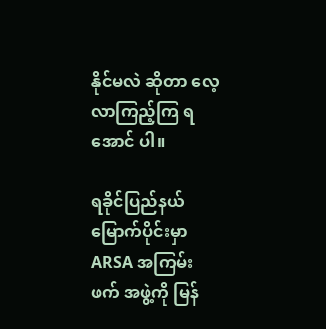နိုင်မလဲ ဆိုတာ လေ့လာကြည့်ကြ ရ အောင် ပါ။

ရခိုင်ပြည်နယ် မြောက်ပိုင်းမှာ ARSA အကြမ်းဖက် အဖွဲ့ကို မြန်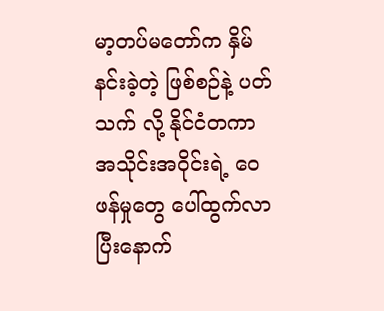မာ့တပ်မတော်က နှိမ်နင်းခဲ့တဲ့ ဖြစ်စဉ်နဲ့ ပတ်သက် လို့ နိုင်ငံတကာ အသိုင်းအဝိုင်းရဲ့ ဝေဖန်မှုတွေ ပေါ်ထွက်လာပြီးနောက်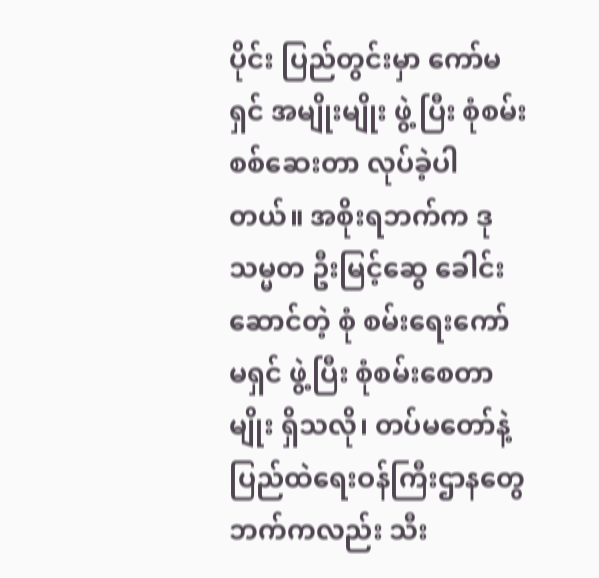ပိုင်း ပြည်တွင်းမှာ ကော်မရှင် အမျိုးမျိုး ဖွဲ့ ပြီး စုံစမ်းစစ်ဆေးတာ လုပ်ခဲ့ပါတယ်။ အစိုးရဘက်က ဒုသမ္မတ ဦးမြင့်ဆွေ ခေါင်းဆောင်တဲ့ စုံ စမ်းရေးကော်မရှင် ဖွဲ့ပြီး စုံစမ်းစေတာမျိုး ရှိသလို၊ တပ်မတော်နဲ့ ပြည်ထဲရေးဝန်ကြီးဌာနတွေ ဘက်ကလည်း သီး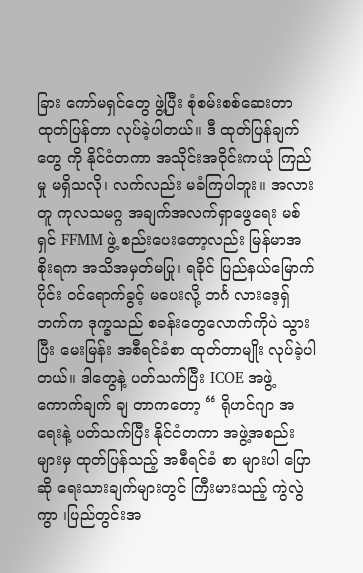ခြား ကော်မရှင်တွေ ဖွဲ့ပြီး စုံစမ်းစစ်ဆေးတာ ထုတ်ပြန်တာ လုပ်ခဲ့ပါတယ်။ ဒီ ထုတ်ပြန်ချက်တွေ ကို နိုင်ငံတကာ အသိုင်းအဝိုင်းကယုံ ကြည်မှု မရှိသလို၊ လက်လည်း မခံကြပါဘူး။ အလားတူ ကုလသမဂ္ဂ အချက်အလက်ရှာဖွေရေး မစ်ရှင် FFMM ဖွဲ့ စည်းပေးတော့လည်း မြန်မာအစိုးရက အသိအမှတ်မပြု၊ ရခိုင် ပြည်နယ်မြောက်ပိုင်း ဝင်ရောက်ခွင့် မပေးလို့ ဘင်္ဂ လားဒေ့ရှ်ဘက်က ဒုက္ခသည် စခန်းတွေလောက်ကိုပဲ သွား ပြီး မေးမြန်း အစီရင်ခံစာ ထုတ်တာမျိုး လုပ်ခဲ့ပါတယ်။ ဒါတွေနဲ့ ပတ်သက်ပြီး ICOE အဖွဲ့ ကောက်ချက် ချ တာကတော့ “ ရိုဟင်ဂျာ အရေးနဲ့ ပတ်သက်ပြီး နိုင်ငံတကာ အဖွဲ့အစည်းများမှ ထုတ်ပြန်သည့် အစီရင်ခံ စာ များပါ ပြောဆို ရေးသားချက်များတွင် ကြီးမားသည့် ကွဲလွဲကွာ ၊ပြည်တွင်းအ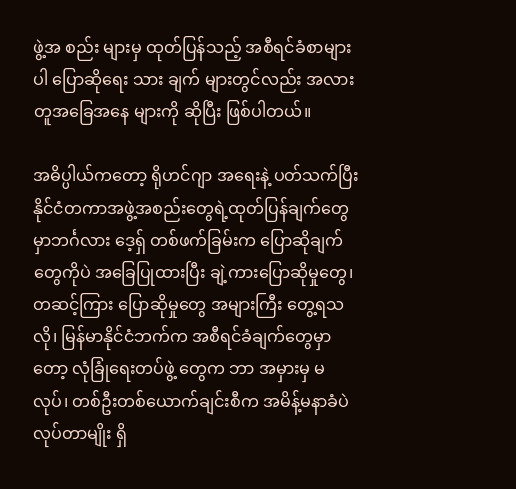ဖွဲ့အ စည်း များမှ ထုတ်ပြန်သည့် အစီရင်ခံစာများပါ ပြောဆိုရေး သား ချက် များတွင်လည်း အလားတူအခြေအနေ များကို ဆိုပြီး ဖြစ်ပါတယ်။

အဓိပ္ပါယ်ကတော့ ရိုဟင်ဂျာ အရေးနဲ့ ပတ်သက်ပြီး နိုင်ငံတကာအဖွဲ့အစည်းတွေရဲ့ထုတ်ပြန်ချက်တွေမှာဘင်္ဂလား ဒေ့ရှ် တစ်ဖက်ခြမ်းက ပြောဆိုချက်တွေကိုပဲ အခြေပြုထားပြီး ချဲ့ကားပြောဆိုမှုတွေ၊ တဆင့်ကြား ပြောဆိုမှုတွေ အများကြီး တွေ့ရသလို၊ မြန်မာနိုင်ငံဘက်က အစီရင်ခံချက်တွေမှာတော့ လုံခြုံရေးတပ်ဖွဲ့ တွေက ဘာ အမှားမှ မလုပ်၊ တစ်ဦးတစ်ယောက်ချင်းစီက အမိန့်မနာခံပဲ လုပ်တာမျိုး ရှိ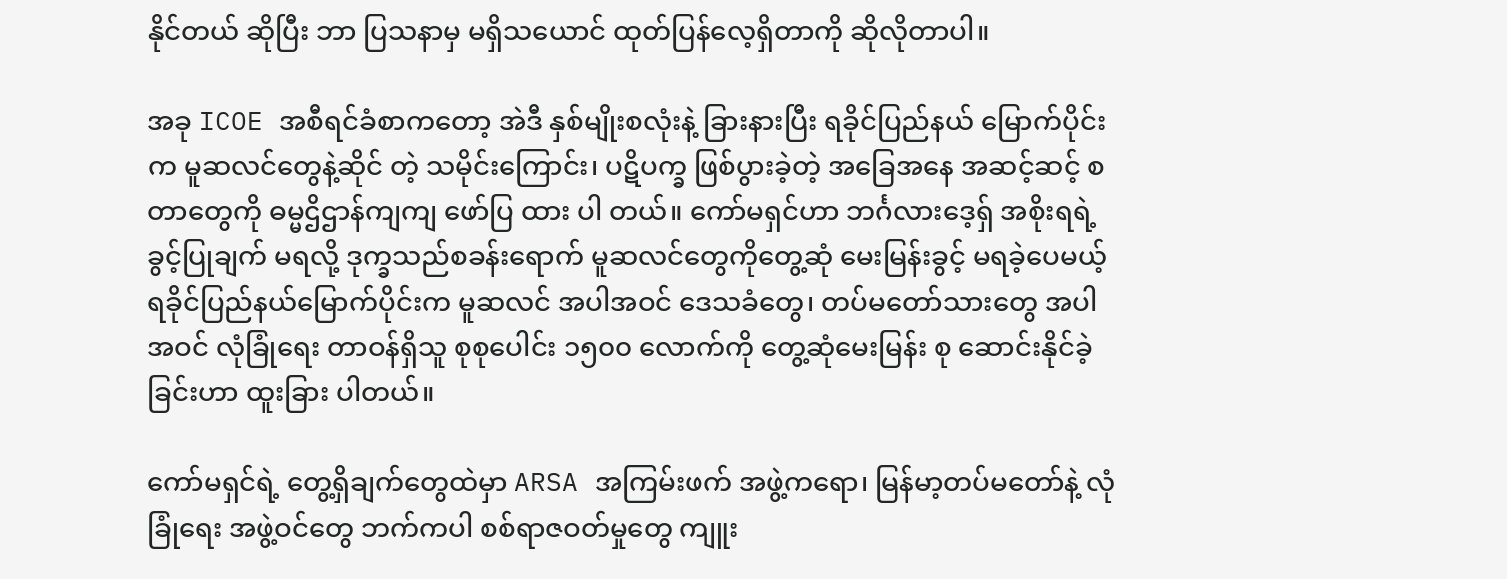နိုင်တယ် ဆိုပြီး ဘာ ပြသနာမှ မရှိသယောင် ထုတ်ပြန်လေ့ရှိတာကို ဆိုလိုတာပါ။

အခု ICOE အစီရင်ခံစာကတော့ အဲဒီ နှစ်မျိုးစလုံးနဲ့ ခြားနားပြီး ရခိုင်ပြည်နယ် မြောက်ပိုင်းက မူဆလင်တွေနဲ့ဆိုင် တဲ့ သမိုင်းကြောင်း၊ ပဋိပက္ခ ဖြစ်ပွားခဲ့တဲ့ အခြေအနေ အဆင့်ဆင့် စတာတွေကို ဓမ္မဌိဌာန်ကျကျ ဖော်ပြ ထား ပါ တယ်။ ကော်မရှင်ဟာ ဘင်္ဂလားဒေ့ရှ် အစိုးရရဲ့ ခွင့်ပြုချက် မရလို့ ဒုက္ခသည်စခန်းရောက် မူဆလင်တွေကိုတွေ့ဆုံ မေးမြန်းခွင့် မရခဲ့ပေမယ့် ရခိုင်ပြည်နယ်မြောက်ပိုင်းက မူဆလင် အပါအဝင် ဒေသခံတွေ၊ တပ်မတော်သားတွေ အပါအဝင် လုံခြုံရေး တာဝန်ရှိသူ စုစုပေါင်း ၁၅၀၀ လောက်ကို တွေ့ဆုံမေးမြန်း စု ဆောင်းနိုင်ခဲ့ခြင်းဟာ ထူးခြား ပါတယ်။

ကော်မရှင်ရဲ့ တွေ့ရှိချက်တွေထဲမှာ ARSA အကြမ်းဖက် အဖွဲ့ကရော၊ မြန်မာ့တပ်မတော်နဲ့ လုံခြုံရေး အဖွဲ့ဝင်တွေ ဘက်ကပါ စစ်ရာဇဝတ်မှုတွေ ကျူး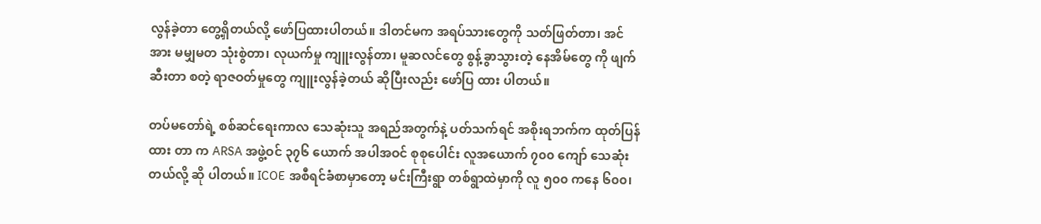လွန်ခဲ့တာ တွေ့ရှိတယ်လို့ ဖော်ပြထားပါတယ်။ ဒါတင်မက အရပ်သားတွေကို သတ်ဖြတ်တာ၊ အင်အား မမျှမတ သုံးစွဲတာ၊ လုယက်မှု ကျူးလွန်တာ၊ မူဆလင်တွေ စွန့်ခွာသွားတဲ့ နေအိမ်တွေ ကို ဖျက်ဆီးတာ စတဲ့ ရာဇဝတ်မှုတွေ ကျူးလွန်ခဲ့တယ် ဆိုပြီးလည်း ဖော်ပြ ထား ပါတယ်။

တပ်မတော်ရဲ့ စစ်ဆင်ရေးကာလ သေဆုံးသူ အရည်အတွက်နဲ့ ပတ်သက်ရင် အစိုးရဘက်က ထုတ်ပြန်ထား တာ က ARSA အဖွဲ့ဝင် ၃၇၆ ယောက် အပါအဝင် စုစုပေါင်း လူအယောက် ၇၀၀ ကျော် သေဆုံး တယ်လို့ ဆို ပါတယ်။ ICOE အစီရင်ခံစာမှာတော့ မင်းကြီးရွာ တစ်ရွာထဲမှာကို လူ ၅၀၀ ကနေ ၆၀၀၊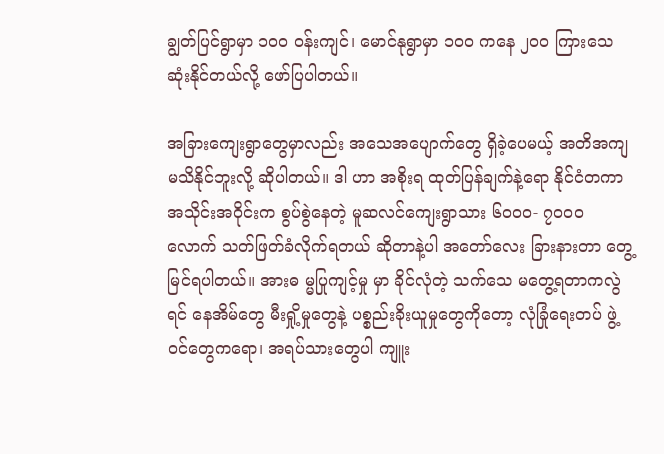ချွတ်ပြင်ရွာမှာ ၁၀၀ ဝန်းကျင်၊ မောင်နုရွာမှာ ၁၀၀ ကနေ ၂၀၀ ကြားသေဆုံးနိုင်တယ်လို့ ဖော်ပြပါတယ်။

အခြားကျေးရွာတွေမှာလည်း အသေအပျောက်တွေ ရှိခဲ့ပေမယ့် အတိအကျ မသိနိုင်ဘူးလို့ ဆိုပါတယ်။ ဒါ ဟာ အစိုးရ ထုတ်ပြန်ချက်နဲ့ရော နိုင်ငံတကာ အသိုင်းအဝိုင်းက စွပ်စွဲနေတဲ့ မူဆလင်ကျေးရွာသား ၆၀၀၀- ၇၀၀၀ လောက် သတ်ဖြတ်ခံလိုက်ရတယ် ဆိုတာနဲ့ပါ အတော်လေး ခြားနားတာ တွေ့မြင်ရပါတယ်။ အားဓ မ္မပြုကျင့်မှု မှာ ခိုင်လုံတဲ့ သက်သေ မတွေ့ရတာကလွဲရင် နေအိမ်တွေ မီးရှို့မှုတွေနဲ့ ပစ္စည်းခိုးယူမှုတွေကိုတော့ လုံခြုံရေးတပ် ဖွဲ့ဝင်တွေကရော၊ အရပ်သားတွေပါ ကျူး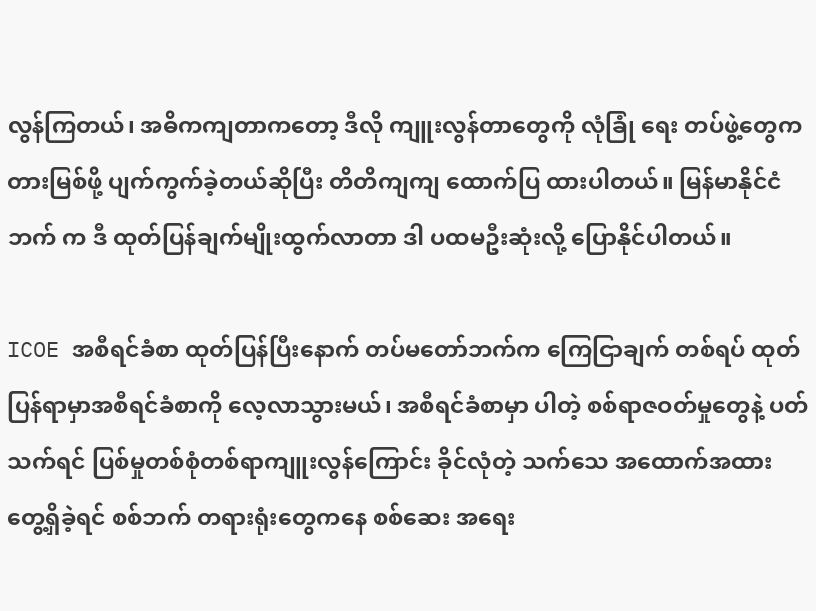လွန်ကြတယ်၊ အဓိကကျတာကတော့ ဒီလို ကျူးလွန်တာတွေကို လုံခြုံ ရေး တပ်ဖွဲ့တွေက တားမြစ်ဖို့ ပျက်ကွက်ခဲ့တယ်ဆိုပြီး တိတိကျကျ ထောက်ပြ ထားပါတယ်။ မြန်မာနိုင်ငံဘက် က ဒီ ထုတ်ပြန်ချက်မျိုးထွက်လာတာ ဒါ ပထမဦးဆုံးလို့ ပြောနိုင်ပါတယ်။

ICOE အစီရင်ခံစာ ထုတ်ပြန်ပြီးနောက် တပ်မတော်ဘက်က ကြေငြာချက် တစ်ရပ် ထုတ်ပြန်ရာမှာအစီရင်ခံစာကို လေ့လာသွားမယ်၊ အစီရင်ခံစာမှာ ပါတဲ့ စစ်ရာဇဝတ်မှုတွေနဲ့ ပတ်သက်ရင် ပြစ်မှုတစ်စုံတစ်ရာကျူးလွန်ကြောင်း ခိုင်လုံတဲ့ သက်သေ အထောက်အထား တွေ့ရှိခဲ့ရင် စစ်ဘက် တရားရုံးတွေကနေ စစ်ဆေး အရေး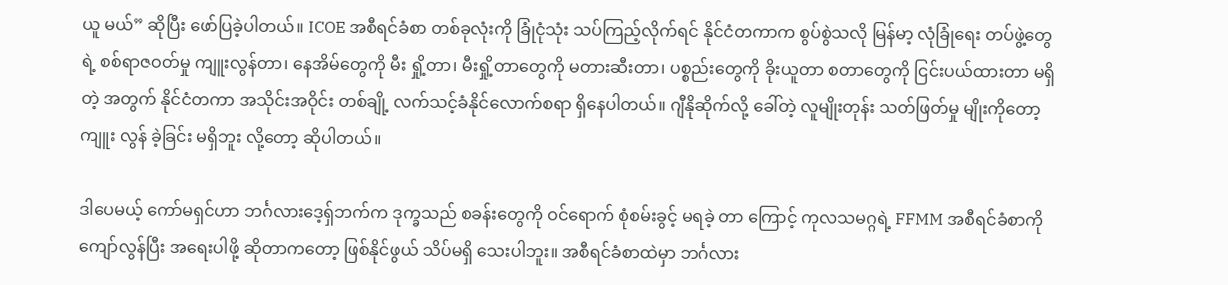ယူ မယ်” ဆိုပြီး ဖော်ပြခဲ့ပါတယ်။ ICOE အစီရင်ခံစာ တစ်ခုလုံးကို ခြုံငုံသုံး သပ်ကြည့်လိုက်ရင် နိုင်ငံတကာက စွပ်စွဲသလို မြန်မာ့ လုံခြုံရေး တပ်ဖွဲ့တွေရဲ့ စစ်ရာဇဝတ်မှု ကျူးလွန်တာ၊ နေအိမ်တွေကို မီး ရှို့တာ၊ မီးရှို့တာတွေကို မတားဆီးတာ၊ ပစ္စည်းတွေကို ခိုးယူတာ စတာတွေကို ငြင်းပယ်ထားတာ မရှိ တဲ့ အတွက် နိုင်ငံတကာ အသိုင်းအဝိုင်း တစ်ချို့ လက်သင့်ခံနိုင်လောက်စရာ ရှိနေပါတယ်။ ဂျီနိုဆိုက်လို့ ခေါ်တဲ့ လူမျိုးတုန်း သတ်ဖြတ်မှု မျိုးကိုတော့ ကျူး လွန် ခဲ့ခြင်း မရှိဘူး လို့တော့ ဆိုပါတယ်။

ဒါပေမယ့် ကော်မရှင်ဟာ ဘင်္ဂလားဒေ့ရှ်ဘက်က ဒုက္ခသည် စခန်းတွေကို ဝင်ရောက် စုံစမ်းခွင့် မရခဲ့ တာ ကြောင့် ကုလသမဂ္ဂရဲ့ FFMM အစီရင်ခံစာကို ကျော်လွန်ပြီး အရေးပါဖို့ ဆိုတာကတော့ ဖြစ်နိုင်ဖွယ် သိပ်မရှိ သေးပါဘူး။ အစီရင်ခံစာထဲမှာ ဘင်္ဂလား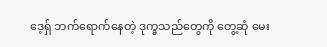ဒေ့ရှ် ဘက်ရောက်နေတဲ့ ဒုက္ခသည်တွေကို တွေ့ဆုံ မေး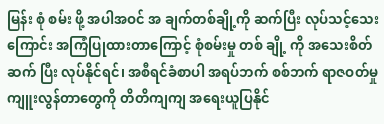မြန်း စုံ စမ်း ဖို့ အပါအဝင် အ ချက်တစ်ချို့ကို ဆက်ပြီး လုပ်သင့်သေးကြောင်း အကြံပြုထားတာကြောင့် စုံစမ်းမှု တစ် ချို့ ကို အသေးစိတ်ဆက် ပြီး လုပ်နိုင်ရင်၊ အစီရင်ခံစာပါ အရပ်ဘက် စစ်ဘက် ရာဇဝတ်မှု ကျူးလွန်တာတွေကို တိတိကျကျ အရေးယူပြနိုင်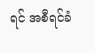ရင် အစီရင်ခံ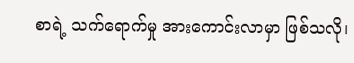စာရဲ့ သက်ရောက်မှု အားကောင်းလာမှာ ဖြစ်သလို၊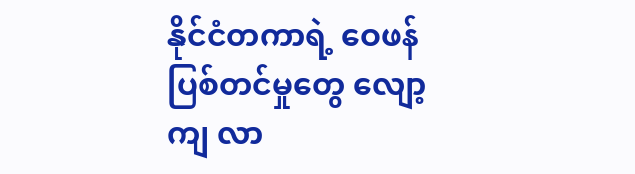နိုင်ငံတကာရဲ့ ဝေဖန်ပြစ်တင်မှုတွေ လျော့ကျ လာ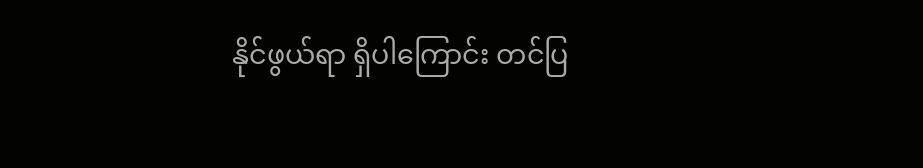နိုင်ဖွယ်ရာ ရှိပါကြောင်း တင်ပြ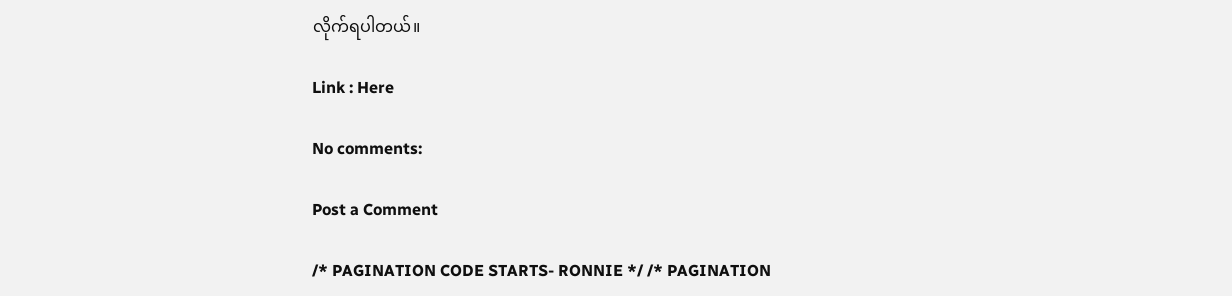လိုက်ရပါတယ်။

Link : Here

No comments:

Post a Comment

/* PAGINATION CODE STARTS- RONNIE */ /* PAGINATION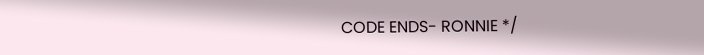CODE ENDS- RONNIE */